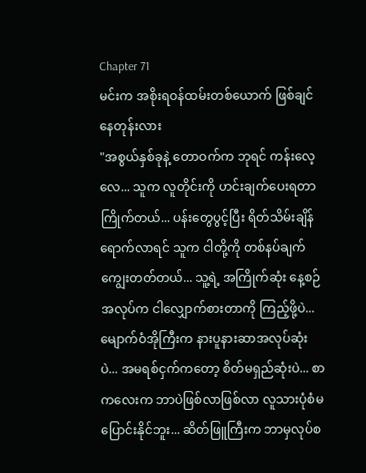Chapter 71
မင်းက အစိုးရဝန်ထမ်းတစ်ယောက် ဖြစ်ချင်နေတုန်းလား
"အစွယ်နှစ်ခုနဲ့ တောဝက်က ဘုရင် ကန်းလေ့လေ... သူက လူတိုင်းကို ဟင်းချက်ပေးရတာကြိုက်တယ်... ပန်းတွေပွင့်ပြီး ရိတ်သိမ်းချိန်ရောက်လာရင် သူက ငါတို့ကို တစ်နပ်ချက်ကျွေးတတ်တယ်... သူ့ရဲ့ အကြိုက်ဆုံး နေ့စဉ်အလုပ်က ငါလျှောက်စားတာကို ကြည့်ဖို့ပဲ... မျောက်ဝံအိုကြီးက နားပူနားဆာအလုပ်ဆုံးပဲ... အမရစ်ငှက်ကတော့ စိတ်မရှည်ဆုံးပဲ... စာကလေးက ဘာပဲဖြစ်လာဖြစ်လာ လူသားပုံစံမပြောင်းနိုင်ဘူး... ဆိတ်ဖြူကြီးက ဘာမှလုပ်စ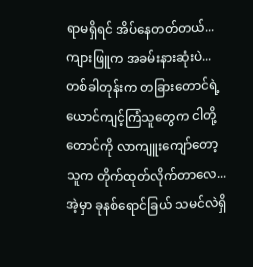ရာမရှိရင် အိပ်နေတတ်တယ်... ကျားဖြူက အခမ်းနားဆုံးပဲ... တစ်ခါတုန်းက တခြားတောင်ရဲ့ ယောင်ကျင့်ကြံသူတွေက ငါတို့တောင်ကို လာကျူးကျော်တော့ သူက တိုက်ထုတ်လိုက်တာလေ... အဲ့မှာ ခုနစ်ရောင်ခြယ် သမင်လဲရှိ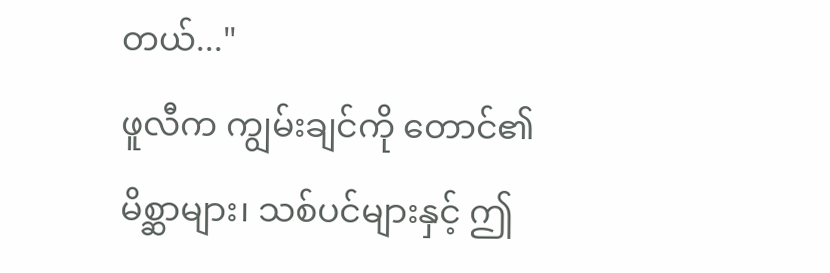တယ်..."
ဖူလီက ကျွမ်းချင်ကို တောင်၏ မိစ္ဆာများ၊ သစ်ပင်များနှင့် ဤ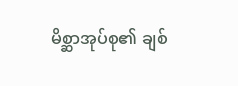မိစ္ဆာအုပ်စု၏ ချစ်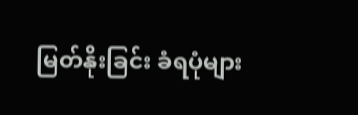မြတ်နိုးခြင်း ခံရပုံများ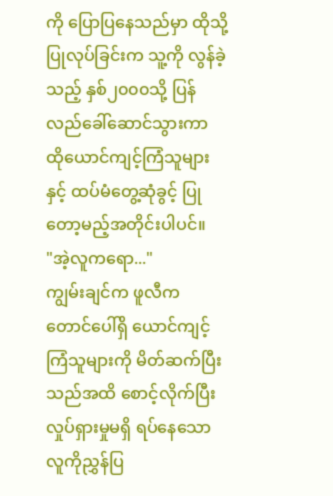ကို ပြောပြနေသည်မှာ ထိုသို့ပြုလုပ်ခြင်းက သူ့ကို လွန်ခဲ့သည့် နှစ်၂၀၀၀သို့ ပြန်လည်ခေါ်ဆောင်သွားကာ ထိုယောင်ကျင့်ကြံသူများနှင့် ထပ်မံတွေ့ဆုံခွင့် ပြုတော့မည့်အတိုင်းပါပင်။
"အဲ့လူကရော..."
ကျွမ်းချင်က ဖူလီက တောင်ပေါ်ရှိ ယောင်ကျင့်ကြံသူများကို မိတ်ဆက်ပြီးသည်အထိ စောင့်လိုက်ပြီး လှုပ်ရှားမှုမရှိ ရပ်နေသော လူကိုညွှန်ပြ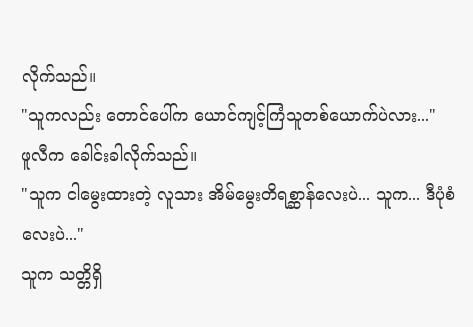လိုက်သည်။
"သူကလည်း တောင်ပေါ်က ယောင်ကျင့်ကြံသူတစ်ယောက်ပဲလား..."
ဖူလီက ခေါင်းခါလိုက်သည်။
"သူက ငါမွေးထားတဲ့ လူသား အိမ်မွေးတိရစ္ဆာန်လေးပဲ... သူက... ဒီပုံစံလေးပဲ..."
သူက သတ္တိရှိ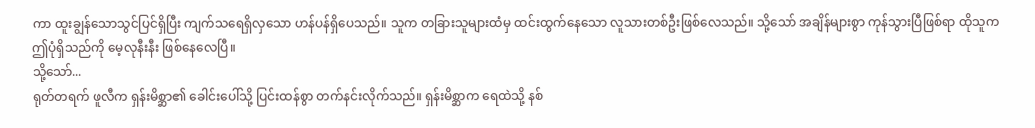ကာ ထူးချွန်သောသွင်ပြင်ရှိပြီး ကျက်သရေရှိလှသော ဟန်ပန်ရှိပေသည်။ သူက တခြားသူများထံမှ ထင်းထွက်နေသော လူသားတစ်ဦးဖြစ်လေသည်။ သို့သော် အချိန်များစွာ ကုန်သွားပြီဖြစ်ရာ ထိုသူက ဤပုံရှိသည်ကို မေ့လုနီးနီး ဖြစ်နေလေပြီ။
သို့သော်...
ရုတ်တရက် ဖူလီက ရှန်းမိစ္ဆာ၏ ခေါင်းပေါ်သို့ ပြင်းထန်စွာ တက်နင်းလိုက်သည်။ ရှန်းမိစ္ဆာက ရေထဲသို့ နစ်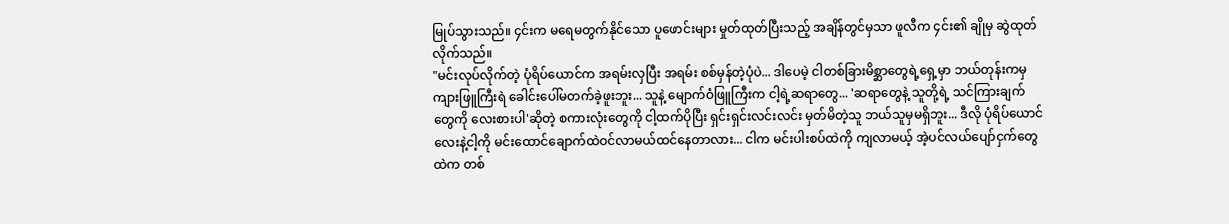မြုပ်သွားသည်။ ၄င်းက မရေမတွက်နိုင်သော ပူဖောင်းများ မှုတ်ထုတ်ပြီးသည့် အချိန်တွင်မှသာ ဖူလီက ၄င်း၏ ချိုမှ ဆွဲထုတ်လိုက်သည်။
"မင်းလုပ်လိုက်တဲ့ ပုံရိပ်ယောင်က အရမ်းလှပြီး အရမ်း စစ်မှန်တဲ့ပုံပဲ... ဒါပေမဲ့ ငါတစ်ခြားမိစ္ဆာတွေရဲ့ရှေ့မှာ ဘယ်တုန်းကမှ ကျားဖြူကြီးရဲ ခေါင်းပေါ်မတက်ခဲ့ဖူးဘူး... သူနဲ့ မျောက်ဝံဖြူကြီးက ငါ့ရဲ့ဆရာတွေ... 'ဆရာတွေနဲ့ သူတို့ရဲ့ သင်ကြားချက်တွေကို လေးစားပါ'ဆိုတဲ့ စကားလုံးတွေကို ငါ့ထက်ပိုပြီး ရှင်းရှင်းလင်းလင်း မှတ်မိတဲ့သူ ဘယ်သူမှမရှိဘူး... ဒီလို ပုံရိပ်ယောင်လေးနဲ့ငါ့ကို မင်းထောင်ချောက်ထဲဝင်လာမယ်ထင်နေတာလား... ငါက မင်းပါးစပ်ထဲကို ကျလာမယ့် အဲ့ပင်လယ်ပျော်ငှက်တွေထဲက တစ်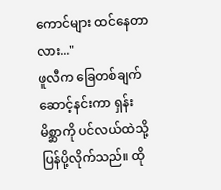ကောင်များ ထင်နေတာလား..."
ဖူလီက ခြေတစ်ချက်ဆောင့်နင်းကာ ရှန်းမိစ္ဆာကို ပင်လယ်ထဲသို့ပြန်ပို့လိုက်သည်။ ထို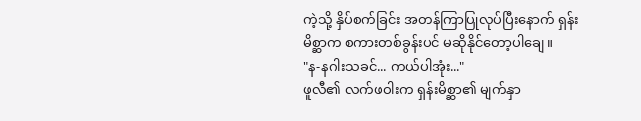ကဲ့သို့ နှိပ်စက်ခြင်း အတန်ကြာပြုလုပ်ပြီးနောက် ရှန်းမိစ္ဆာက စကားတစ်ခွန်းပင် မဆိုနိုင်တော့ပါချေ။
"န-နဂါးသခင်... ကယ်ပါအုံး..."
ဖူလီ၏ လက်ဖဝါးက ရှန်းမိစ္ဆာ၏ မျက်နှာ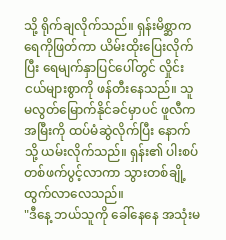သို့ ရိုက်ချလိုက်သည်။ ရှန်းမိစ္ဆာက ရေကိုဖြတ်ကာ ယိမ်းထိုးပြေးလိုက်ပြီး ရေမျက်နှာပြင်ပေါ်တွင် လှိုင်းငယ်များစွာကို ဖန်တီးနေသည်။ သူ မလွတ်မြောက်နိုင်ခင်မှာပင် ဖူလီက အမြီးကို ထပ်မံဆွဲလိုက်ပြီး နောက်သို့ ယမ်းလိုက်သည်။ ရှန်း၏ ပါးစပ်တစ်ဖက်ပွင့်လာကာ သွားတစ်ချို့ ထွက်လာလေသည်။
"ဒီနေ့ ဘယ်သူကို ခေါ်နေနေ အသုံးမ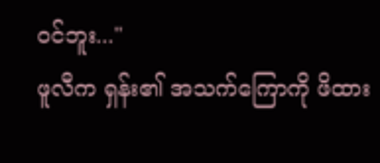ဝင်ဘူး..."
ဖူလီက ရှန်း၏ အသက်ကြောကို ဖိထား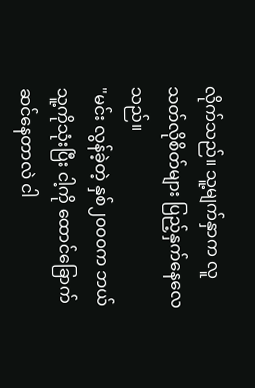လိုက်သည်။ သူ့မျက်နှာက လူသတ်လိုစိတ်များ ပြည့်နှက်နေလေသည်။
"မင်း လွန်ခဲ့တဲ့ နှစ်၂၀၀၀က ဘယ်သူ့ကိုသုံးပြီး ငါ့ကို ထောင်ခြောက်ဆင်နေတာလဲ ငါ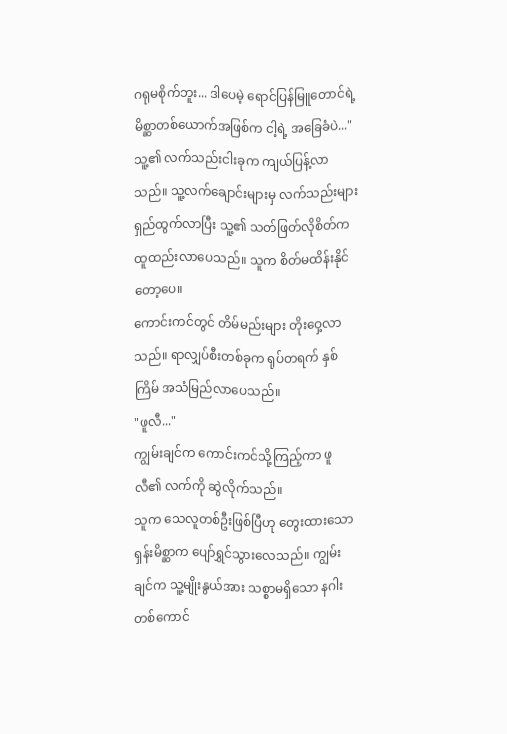ဂရုမစိုက်ဘူး... ဒါပေမဲ့ ရောင်ပြန်မြူတောင်ရဲ့ မိစ္ဆာတစ်ယောက်အဖြစ်က ငါ့ရဲ့ အခြေခံပဲ..."
သူ့၏ လက်သည်းငါးခုက ကျယ်ပြန့်လာသည်။ သူ့လက်ချောင်းများမှ လက်သည်းများ ရှည်ထွက်လာပြီး သူ့၏ သတ်ဖြတ်လိုစိတ်က ထူထည်းလာပေသည်။ သူက စိတ်မထိန်းနိုင်တော့ပေ။
ကောင်းကင်တွင် တိမ်မည်းများ တိုးဝှေ့လာသည်။ ရာလျှပ်စီးတစ်ခုက ရုပ်တရက် နှစ်ကြိမ် အသံမြည်လာပေသည်။
"ဖူလီ..."
ကျွမ်းချင်က ကောင်းကင်သို့ကြည့်ကာ ဖူလီ၏ လက်ကို ဆွဲလိုက်သည်။
သူက သေလူတစ်ဦးဖြစ်ပြီဟု တွေးထားသော ရှန်းမိစ္ဆာက ပျော်ရွှင်သွားလေသည်။ ကျွမ်းချင်က သူ့မျိုးနွယ်အား သစ္စာမရှိသော နဂါးတစ်ကောင်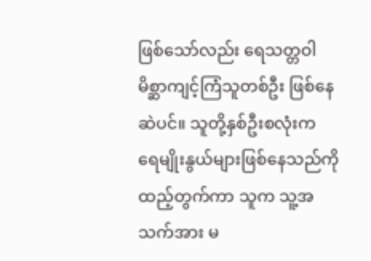ဖြစ်သော်လည်း ရေသတ္တဝါ မိစ္ဆာကျင့်ကြံသူတစ်ဦး ဖြစ်နေဆဲပင်။ သူတို့နှစ်ဦးစလုံးက ရေမျိုးနွယ်များဖြစ်နေသည်ကို ထည့်တွက်ကာ သူက သူ့အသက်အား မ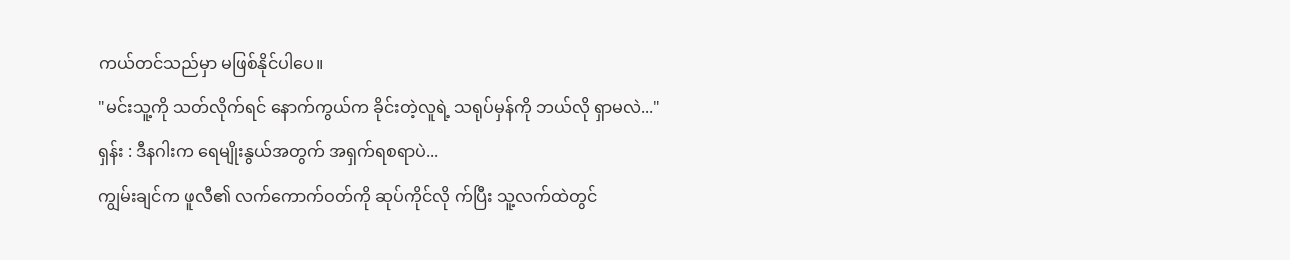ကယ်တင်သည်မှာ မဖြစ်နိုင်ပါပေ။
"မင်းသူ့ကို သတ်လိုက်ရင် နောက်ကွယ်က ခိုင်းတဲ့လူရဲ့ သရုပ်မှန်ကို ဘယ်လို ရှာမလဲ..."
ရှန်း : ဒီနဂါးက ရေမျိုးနွယ်အတွက် အရှက်ရစရာပဲ...
ကျွမ်းချင်က ဖူလီ၏ လက်ကောက်ဝတ်ကို ဆုပ်ကိုင်လို က်ပြီး သူ့လက်ထဲတွင်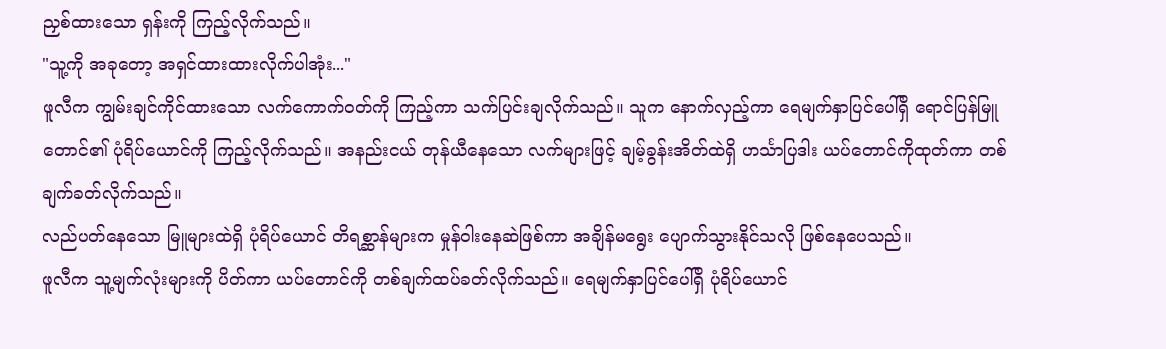ညှစ်ထားသော ရှန်းကို ကြည့်လိုက်သည်။
"သူ့ကို အခုတော့ အရှင်ထားထားလိုက်ပါအုံး..."
ဖူလီက ကျွမ်းချင်ကိုင်ထားသော လက်ကောက်ဝတ်ကို ကြည့်ကာ သက်ပြင်းချလိုက်သည်။ သူက နောက်လှည့်ကာ ရေမျက်နှာပြင်ပေါ်ရှိ ရောင်ပြန်မြူတောင်၏ ပုံရိပ်ယောင်ကို ကြည့်လိုက်သည်။ အနည်းငယ် တုန်ယီနေသော လက်များဖြင့် ချမ့်ခွန်းအိတ်ထဲရှိ ဟင်္သာပြဒါး ယပ်တောင်ကိုထုတ်ကာ တစ်ချက်ခတ်လိုက်သည်။
လည်ပတ်နေသော မြူများထဲရှိ ပုံရိပ်ယောင် တိရစ္ဆာန်များက မှုန်ဝါးနေဆဲဖြစ်ကာ အချိန်မရွေး ပျောက်သွားနိုင်သလို ဖြစ်နေပေသည်။
ဖူလီက သူ့မျက်လုံးများကို ပိတ်ကာ ယပ်တောင်ကို တစ်ချက်ထပ်ခတ်လိုက်သည်။ ရေမျက်နှာပြင်ပေါ်ရှိ ပုံရိပ်ယောင်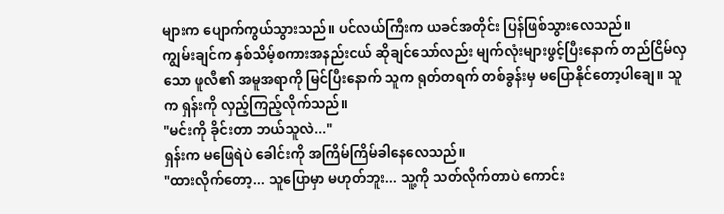များက ပျောက်ကွယ်သွားသည်။ ပင်လယ်ကြီးက ယခင်အတိုင်း ပြန်ဖြစ်သွားလေသည်။
ကျွမ်းချင်က နှစ်သိမ့်စကားအနည်းငယ် ဆိုချင်သော်လည်း မျက်လုံးများဖွင့်ပြီးနောက် တည်ငြိမ်လှသော ဖူလီ၏ အမူအရာကို မြင်ပြီးနောက် သူက ရုတ်တရက် တစ်ခွန်းမှ မပြောနိုင်တော့ပါချေ။ သူက ရှန်းကို လှည့်ကြည့်လိုက်သည်။
"မင်းကို ခိုင်းတာ ဘယ်သူလဲ..."
ရှန်းက မဖြေရဲပဲ ခေါင်းကို အကြိမ်ကြိမ်ခါနေလေသည်။
"ထားလိုက်တော့... သူပြောမှာ မဟုတ်ဘူး... သူ့ကို သတ်လိုက်တာပဲ ကောင်း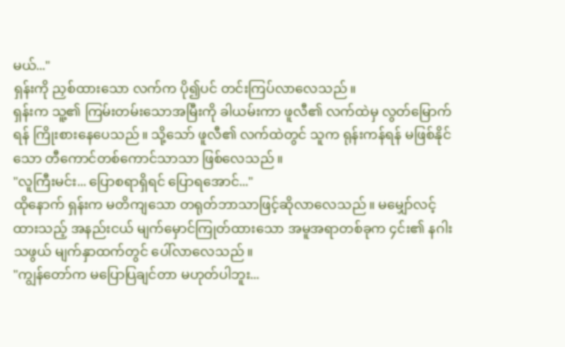မယ်..."
ရှန်းကို ညှစ်ထားသော လက်က ပို၍ပင် တင်းကြပ်လာလေသည်။
ရှန်းက သူ့၏ ကြမ်းတမ်းသောအမြီးကို ခါယမ်းကာ ဖူလီ၏ လက်ထဲမှ လွတ်မြောက်ရန် ကြိုးစားနေပေသည်။ သို့သော် ဖူလီ၏ လက်ထဲတွင် သူက ရုန်းကန်ရန် မဖြစ်နိုင်သော တီကောင်တစ်ကောင်သာသာ ဖြစ်လေသည်။
"လူကြီးမင်း... ပြောစရာရှိရင် ပြောရအောင်..."
ထိုနောက် ရှန်းက မတိကျသော တရုတ်ဘာသာဖြင့်ဆိုလာလေသည်။ မမျှော်လင့်ထားသည့် အနည်းငယ် မျက်မှောင်ကြုတ်ထားသော အမူအရာတစ်ခုက ၄င်း၏ နဂါးသဖွယ် မျက်နှာထက်တွင် ပေါ်လာလေသည်။
"ကျွန်တော်က မပြောပြချင်တာ မဟုတ်ပါဘူး...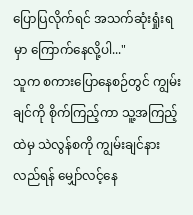ပြောပြလိုက်ရင် အသက်ဆုံးရှုံးရမှာ ကြောက်နေလို့ပါ..."
သူက စကားပြောနေစဉ်တွင် ကျွမ်းချင်ကို စိုက်ကြည့်ကာ သူ့အကြည့်ထဲမှ သဲလွန်စကို ကျွမ်းချင်နားလည်ရန် မျှော်လင့်နေ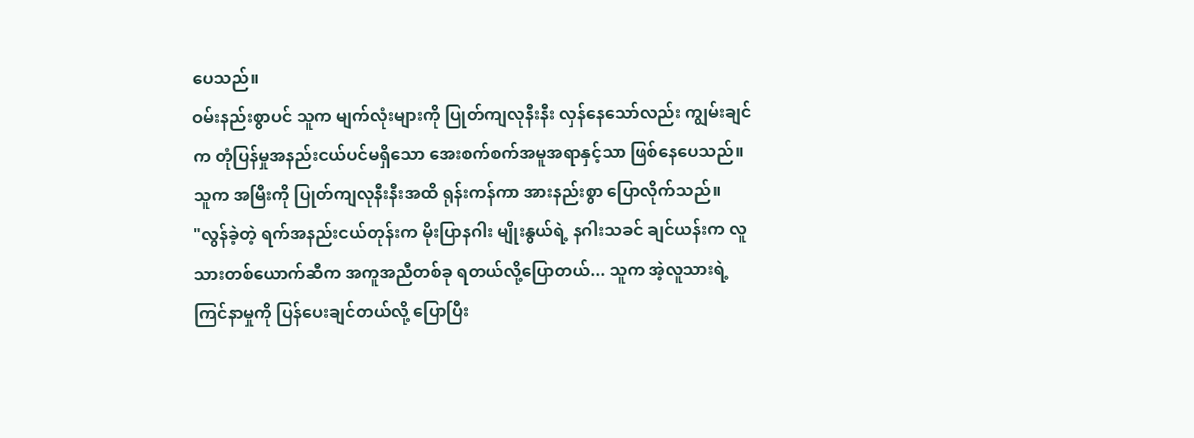ပေသည်။
ဝမ်းနည်းစွာပင် သူက မျက်လုံးများကို ပြုတ်ကျလုနီးနီး လှန်နေသော်လည်း ကျွမ်းချင်က တုံပြန်မှုအနည်းငယ်ပင်မရှိသော အေးစက်စက်အမူအရာနှင့်သာ ဖြစ်နေပေသည်။ သူက အမြီးကို ပြုတ်ကျလုနီးနီးအထိ ရုန်းကန်ကာ အားနည်းစွာ ပြောလိုက်သည်။
"လွန်ခဲ့တဲ့ ရက်အနည်းငယ်တုန်းက မိုးပြာနဂါး မျိုးနွယ်ရဲ့ နဂါးသခင် ချင်ယန်းက လူသားတစ်ယောက်ဆီက အကူအညီတစ်ခု ရတယ်လို့ပြောတယ်... သူက အဲ့လူသားရဲ့ ကြင်နာမှုကို ပြန်ပေးချင်တယ်လို့ ပြောပြီး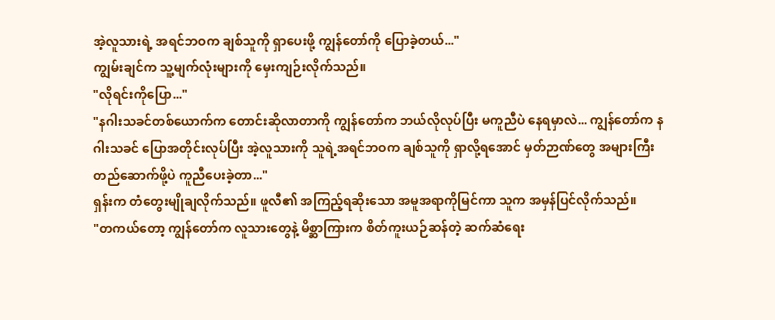အဲ့လူသားရဲ့ အရင်ဘဝက ချစ်သူကို ရှာပေးဖို့ ကျွန်တော်ကို ပြောခဲ့တယ်..."
ကျွမ်းချင်က သူ့မျက်လုံးများကို မှေးကျဉ်းလိုက်သည်။
"လိုရင်းကိုပြော..."
"နဂါးသခင်တစ်ယောက်က တောင်းဆိုလာတာကို ကျွန်တော်က ဘယ်လိုလုပ်ပြီး မကူညီပဲ နေရမှာလဲ... ကျွန်တော်က နဂါးသခင် ပြောအတိုင်းလုပ်ပြီး အဲ့လူသားကို သူရဲ့အရင်ဘဝက ချစ်သူကို ရှာလို့ရအောင် မှတ်ဉာဏ်တွေ အများကြီး တည်ဆောက်ဖို့ပဲ ကူညီပေးခဲ့တာ..."
ရှန်းက တံတွေးမျိုချလိုက်သည်။ ဖူလီ၏ အကြည့်ရဆိုးသော အမူအရာကိုမြင်ကာ သူက အမှန်ပြင်လိုက်သည်။
"တကယ်တော့ ကျွန်တော်က လူသားတွေနဲ့ မိစ္ဆာကြားက စိတ်ကူးယဉ်ဆန်တဲ့ ဆက်ဆံရေး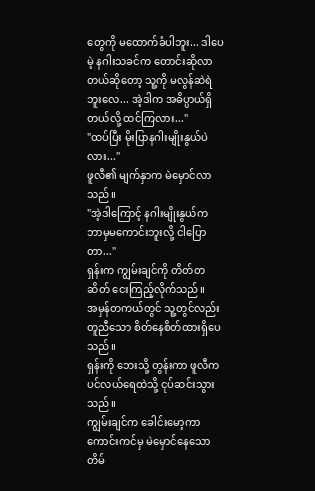တွေကို မထောက်ခံပါဘူး... ဒါပေမဲ့ နဂါးသခင်က တောင်းဆိုလာတယ်ဆိုတော့ သူ့ကို မလွန်ဆဲရဲဘူးလေ... အဲ့ဒါက အဓိပ္ပာယ်ရှိတယ်လို့ ထင်ကြလား..."
"ထပ်ပြီး မိုးပြာနဂါးမျိုးနွယ်ပဲလား..."
ဖူလီ၏ မျက်နှာက မဲမှောင်လာသည်။
"အဲ့ဒါကြောင့် နဂါးမျိုးနွယ်က ဘာမှမကောင်းဘူးလို့ ငါပြောတာ..."
ရှန်းက ကျွမ်းချင်ကို တိတ်တဆိတ် ငေးကြည့်လိုက်သည်။
အမှန်တကယ်တွင် သူ့တွင်လည်း တူညီသော စိတ်နေစိတ်ထားရှိပေသည်။
ရှန်းကို ဘေးသို့ တွန်းကာ ဖူလီက ပင်လယ်ရေထဲသို့ ငုပ်ဆင်းသွားသည်။
ကျွမ်းချင်က ခေါင်းမော့ကာ ကောင်းကင်မှ မဲမှောင်နေသော တိမ်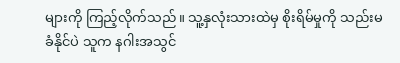များကို ကြည့်လိုက်သည်။ သူ့နှလုံးသားထဲမှ စိုးရိမ်မှုကို သည်းမခံနိုင်ပဲ သူက နဂါးအသွင်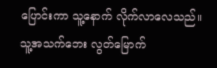ပြောင်းကာ သူ့နောက် လိုက်လာလေသည်။
သူ့အသက်ဘေး လွတ်မြောက်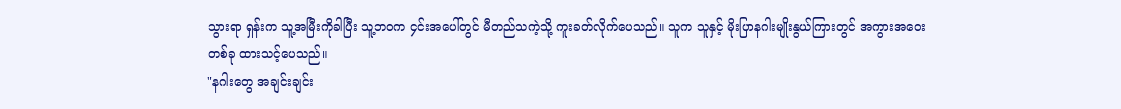သွားရာ ရှန်းက သူ့အမြီးကိုခါပြီး သူ့ဘဝက ၄င်းအပေါ်တွင် မီတည်သကဲ့သို့ ကူးခတ်လိုက်ပေသည်။ သူက သူနှင့် မိုးပြာနဂါးမျိုးနွယ်ကြားတွင် အကွားအဝေးတစ်ခု ထားသင့်ပေသည်။
"နဂါးတွေ အချင်းချင်း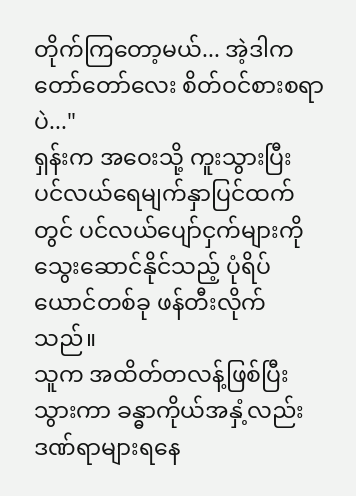တိုက်ကြတော့မယ်... အဲ့ဒါက တော်တော်လေး စိတ်ဝင်စားစရာပဲ..."
ရှန်းက အဝေးသို့ ကူးသွားပြီး ပင်လယ်ရေမျက်နှာပြင်ထက်တွင် ပင်လယ်ပျော်ငှက်များကို သွေးဆောင်နိုင်သည့် ပုံရိပ်ယောင်တစ်ခု ဖန်တီးလိုက်သည်။
သူက အထိတ်တလန့်ဖြစ်ပြီးသွားကာ ခန္ဓာကိုယ်အနှံ့လည်း ဒဏ်ရာများရနေ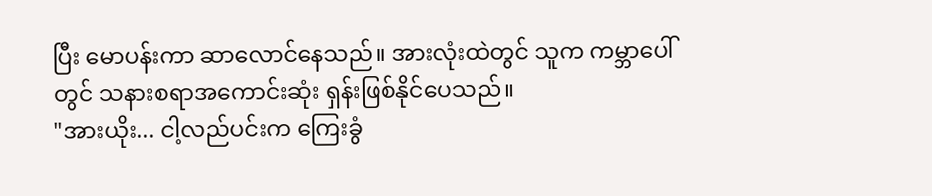ပြီး မောပန်းကာ ဆာလောင်နေသည်။ အားလုံးထဲတွင် သူက ကမ္ဘာပေါ်တွင် သနားစရာအကောင်းဆုံး ရှန်းဖြစ်နိုင်ပေသည်။
"အားယိုး... ငါ့လည်ပင်းက ကြေးခွံ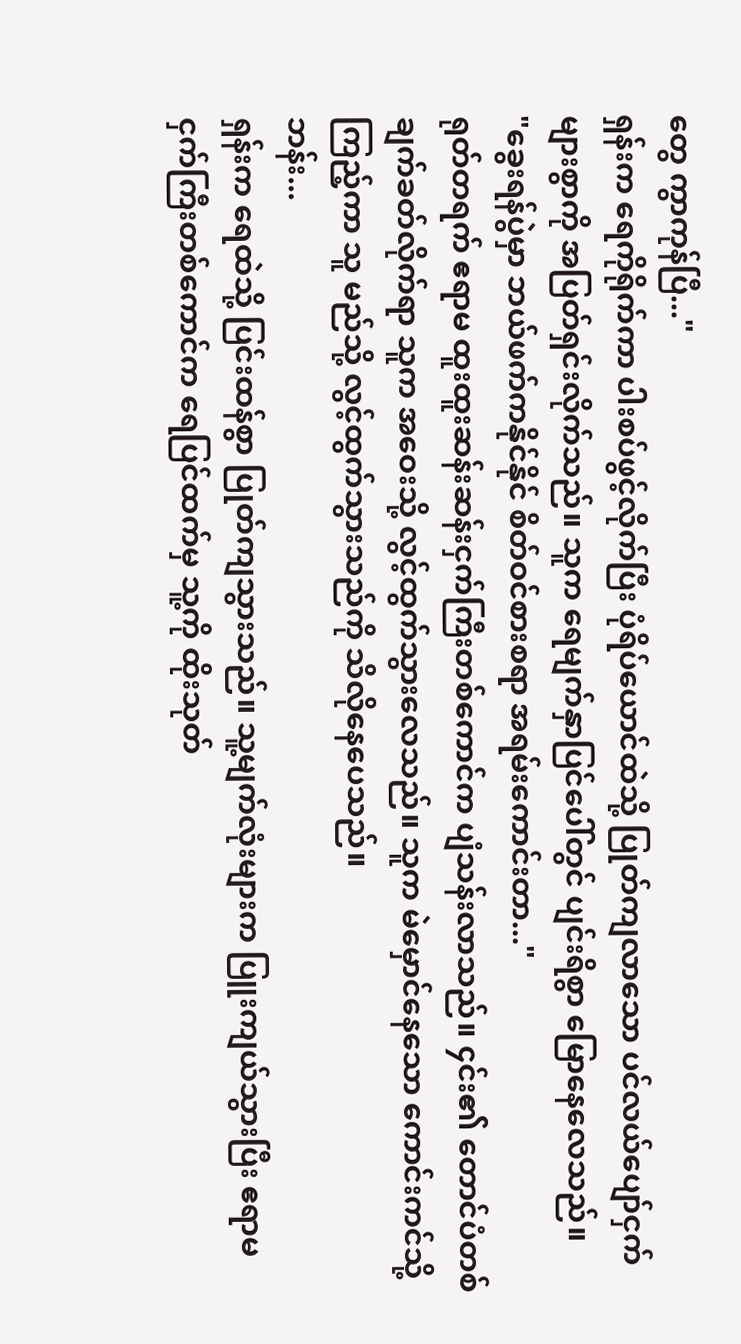တွေ ကွာကုန်ပြီ..."
ရှန်းက ရေကိုရိုက်ကာ ပါးစပ်ဖွင့်လိုက်ပြီး ပုံရိပ်ယောင်ထဲသို့ ပြုတ်ကျလာသော ပင်လယ်ပျော်ငှက်များစွာကို အပြတ်ရှင်းလိုက်သည်။ သူက ရေမျက်နှာပြင်ပေါ်တွင် ပျင်းရိစွာ မြောနေလေသည်။
"ခွေးရန်ပွဲမှာ ဘယ်ဖက်ကနိုင်နိုင် စိတ်ဝင်စားစရာ အရမ်းကောင်းတာ..."
ရုတ်တရက် ဧရာမ ထူးထူးဆန်းဆန်းငှက်ကြီးတစ်ကောင်က ပျံသန်းလာသည်။ ၄င်း၏ တောင်ပံတစ်ချက်ခတ်လိုက်ရာ သူက အဝေးသို့ လွင့်ထွက်သွားလေသည်။ သူက မဲမှောင်နေသော ကောင်းကင်သို့ ကြည့်ကာ သူ မည်သို့ လွင့်ထွက်သွားသည်ကို သိလိုနေပေသည်။
ဘန်း...
ရှန်းက ရေထဲသို့ ပြင်းထန်စွာ ပြုတ်ကျသွားသည်။ သူ့မျက်လုံးများက ပြူးကျယ်သွားပြီး ဧရာမ ငှက်ကြီးတစ်ကောင်က ရေပြင်ထက်မှ သူ့ကို ထိုးသုတ်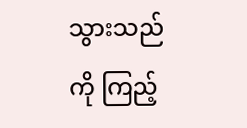သွားသည်ကို ကြည့်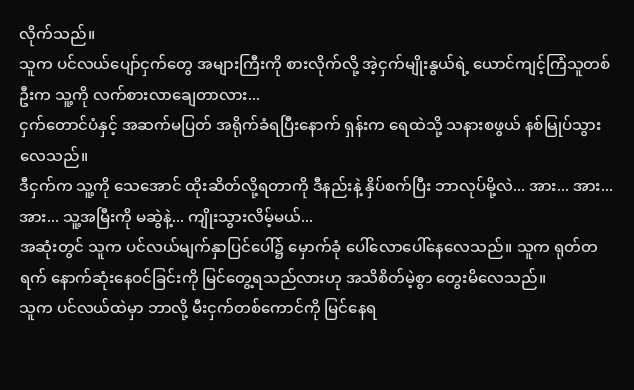လိုက်သည်။
သူက ပင်လယ်ပျော်ငှက်တွေ အများကြီးကို စားလိုက်လို့ အဲ့ငှက်မျိုးနွယ်ရဲ့ ယောင်ကျင့်ကြံသူတစ်ဦးက သူ့ကို လက်စားလာချေတာလား...
ငှက်တောင်ပံနှင့် အဆက်မပြတ် အရိုက်ခံရပြီးနောက် ရှန်းက ရေထဲသို့ သနားစဖွယ် နစ်မြုပ်သွားလေသည်။
ဒီငှက်က သူ့ကို သေအောင် ထိုးဆိတ်လို့ရတာကို ဒီနည်းနဲ့ နှိပ်စက်ပြီး ဘာလုပ်မို့လဲ... အား... အား... အား... သူ့အမြီးကို မဆွဲနဲ့... ကျိုးသွားလိမ့်မယ်...
အဆုံးတွင် သူက ပင်လယ်မျက်နှာပြင်ပေါ်၌ မှောက်ခုံ ပေါ်လောပေါ်နေလေသည်။ သူက ရုတ်တရက် နောက်ဆုံးနေဝင်ခြင်းကို မြင်တွေ့ရသည်လားဟု အသိစိတ်မဲ့စွာ တွေးမိလေသည်။
သူက ပင်လယ်ထဲမှာ ဘာလို့ မီးငှက်တစ်ကောင်ကို မြင်နေရ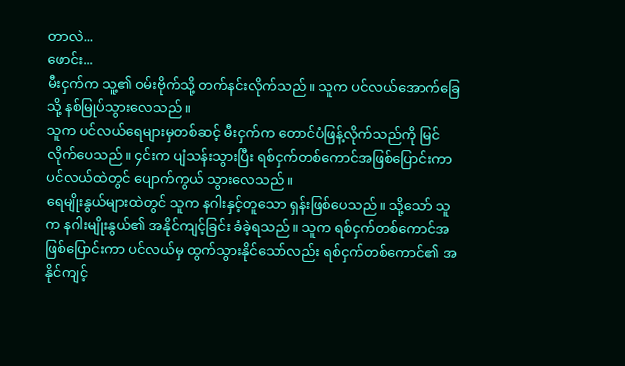တာလဲ...
ဖောင်း...
မီးငှက်က သူ့၏ ဝမ်းဗိုက်သို့ တက်နင်းလိုက်သည်။ သူက ပင်လယ်အောက်ခြေသို့ နစ်မြုပ်သွားလေသည်။
သူက ပင်လယ်ရေများမှတစ်ဆင့် မီးငှက်က တောင်ပံဖြန့်လိုက်သည်ကို မြင်လိုက်ပေသည်။ ၄င်းက ပျံသန်းသွားပြီး ရစ်ငှက်တစ်ကောင်အဖြစ်ပြောင်းကာ ပင်လယ်ထဲတွင် ပျောက်ကွယ် သွားလေသည်။
ရေမျိုးနွယ်များထဲတွင် သူက နဂါးနှင့်တူသော ရှန်းဖြစ်ပေသည်။ သို့သော် သူက နဂါးမျိုးနွယ်၏ အနိုင်ကျင့်ခြင်း ခံခဲ့ရသည်။ သူက ရစ်ငှက်တစ်ကောင်အဖြစ်ပြောင်းကာ ပင်လယ်မှ ထွက်သွားနိုင်သော်လည်း ရစ်ငှက်တစ်ကောင်၏ အနိုင်ကျင့်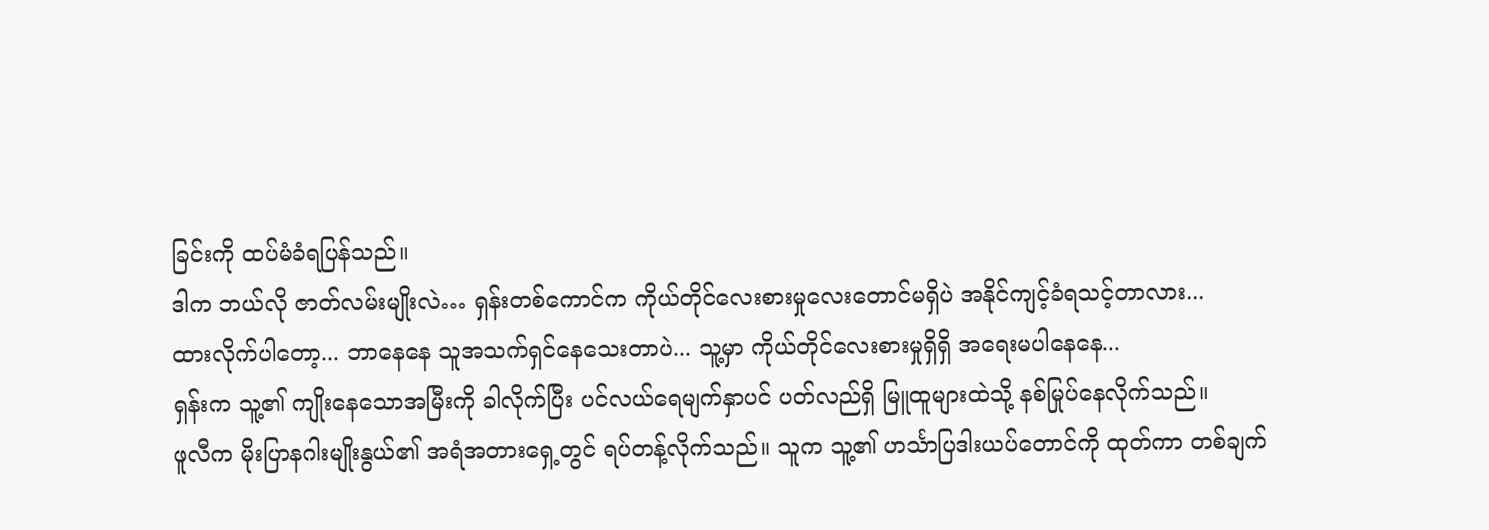ခြင်းကို ထပ်မံခံရပြန်သည်။
ဒါက ဘယ်လို ဇာတ်လမ်းမျိုးလဲ… ရှန်းတစ်ကောင်က ကိုယ်တိုင်လေးစားမှုလေးတောင်မရှိပဲ အနိုင်ကျင့်ခံရသင့်တာလား...
ထားလိုက်ပါတော့... ဘာနေနေ သူအသက်ရှင်နေသေးတာပဲ... သူ့မှာ ကိုယ်တိုင်လေးစားမှုရှိရှိ အရေးမပါနေနေ...
ရှန်းက သူ့၏ ကျိုးနေသောအမြီးကို ခါလိုက်ပြီး ပင်လယ်ရေမျက်နှာပင် ပတ်လည်ရှိ မြူထူများထဲသို့ နစ်မြုပ်နေလိုက်သည်။
ဖူလီက မိုးပြာနဂါးမျိုးနွယ်၏ အရံအတားရှေ့တွင် ရပ်တန့်လိုက်သည်။ သူက သူ့၏ ဟင်္သာပြဒါးယပ်တောင်ကို ထုတ်ကာ တစ်ချက်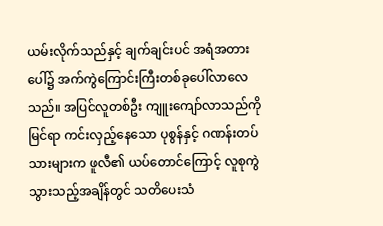ယမ်းလိုက်သည်နှင့် ချက်ချင်းပင် အရံအတားပေါ်၌ အက်ကွဲကြောင်းကြီးတစ်ခုပေါ်လာလေသည်။ အပြင်လူတစ်ဦး ကျူးကျော်လာသည်ကိုမြင်ရာ ကင်းလှည့်နေသော ပုစွန်နှင့် ဂဏန်းတပ်သားများက ဖူလီ၏ ယပ်တောင်ကြောင့် လူစုကွဲသွားသည့်အချိန်တွင် သတိပေးသံ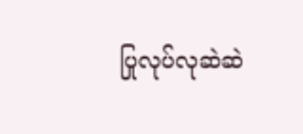ပြုလုပ်လုဆဲဆဲ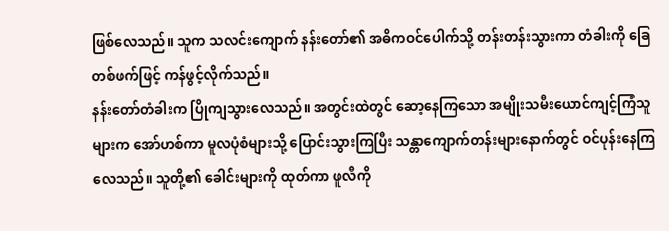ဖြစ်လေသည်။ သူက သလင်းကျောက် နန်းတော်၏ အဓိကဝင်ပေါက်သို့ တန်းတန်းသွားကာ တံခါးကို ခြေတစ်ဖက်ဖြင့် ကန်ဖွင့်လိုက်သည်။
နန်းတော်တံခါးက ပြိုကျသွားလေသည်။ အတွင်းထဲတွင် ဆော့နေကြသော အမျိုးသမီးယောင်ကျင့်ကြံသူများက အော်ဟစ်ကာ မူလပုံစံများသို့ ပြောင်းသွားကြပြီး သန္တာကျောက်တန်းများနောက်တွင် ဝင်ပုန်းနေကြလေသည်။ သူတို့၏ ခေါင်းများကို ထုတ်ကာ ဖူလီကို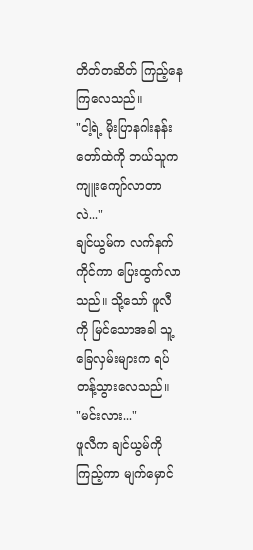တိတ်တဆိတ် ကြည့်နေကြလေသည်။
"ငါ့ရဲ့ မိုးပြာနဂါးနန်းတော်ထဲကို ဘယ်သူက ကျူးကျော်လာတာလဲ..."
ချင်ယွမ်က လက်နက်ကိုင်ကာ ပြေးထွက်လာသည်။ သို့သော် ဖူလီကို မြင်သောအခါ သူ့ခြေလှမ်းများက ရပ်တန့်သွားလေသည်။
"မင်းလား..."
ဖူလီက ချင်ယွမ်ကို ကြည့်ကာ မျက်မှောင်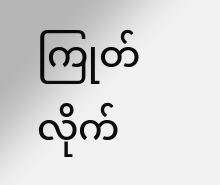ကြုတ်လိုက်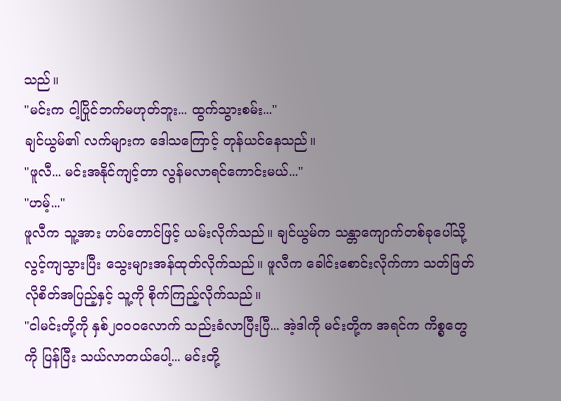သည်။
"မင်းက ငါ့ပြိုင်ဘက်မဟုတ်ဘူး... ထွက်သွားစမ်း..."
ချင်ယွမ်၏ လက်များက ဒေါသကြောင့် တုန်ယင်နေသည်။
"ဖူလီ... မင်းအနိုင်ကျင့်တာ လွန်မလာရင်ကောင်းမယ်..."
"ဟမ့်..."
ဖူလီက သူ့အား ဟပ်တောင်ဖြင့် ယမ်းလိုက်သည်။ ချင်ယွမ်က သန္တာကျောက်တစ်ခုပေါ်သို့ လွင့်ကျသွားပြီး သွေးများအန်ထုတ်လိုက်သည်။ ဖူလီက ခေါင်းစောင်းလိုက်ကာ သတ်ဖြတ်လိုစိတ်အပြည့်နှင့် သူ့ကို စိုက်ကြည့်လိုက်သည်။
"ငါမင်းတို့ကို နှစ်၂၀၀၀လောက် သည်းခံလာပြီးပြီ... အဲ့ဒါကို မင်းတို့က အရင်က ကိစ္စတွေကို ပြန်ပြီး သယ်လာတယ်ပေါ့... မင်းတို့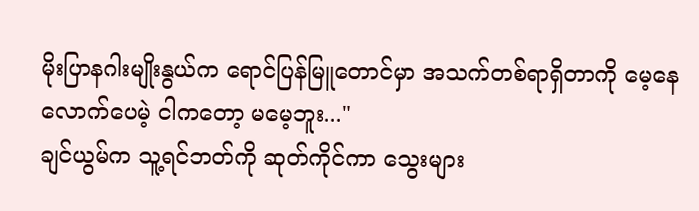မိုးပြာနဂါးမျိုးနွယ်က ရောင်ပြန်မြူတောင်မှာ အသက်တစ်ရာရှိတာကို မေ့နေလောက်ပေမဲ့ ငါကတော့ မမေ့ဘူး..."
ချင်ယွမ်က သူ့ရင်ဘတ်ကို ဆုတ်ကိုင်ကာ သွေးများ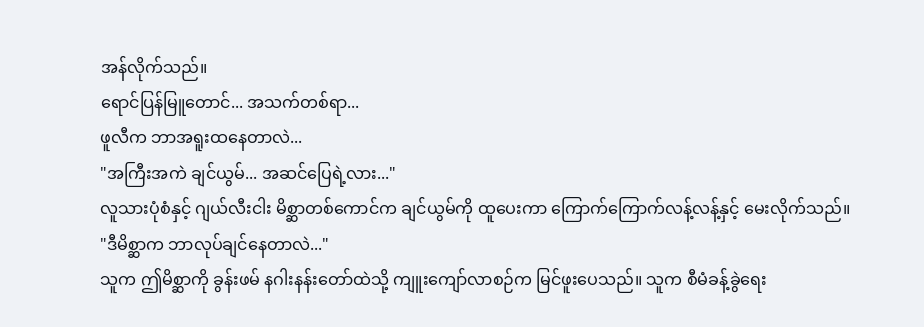အန်လိုက်သည်။
ရောင်ပြန်မြူတောင်... အသက်တစ်ရာ...
ဖူလီက ဘာအရူးထနေတာလဲ...
"အကြီးအကဲ ချင်ယွမ်... အဆင်ပြေရဲ့လား..."
လူသားပုံစံနှင့် ဂျယ်လီးငါး မိစ္ဆာတစ်ကောင်က ချင်ယွမ်ကို ထူပေးကာ ကြောက်ကြောက်လန့်လန့်နှင့် မေးလိုက်သည်။
"ဒီမိစ္ဆာက ဘာလုပ်ချင်နေတာလဲ..."
သူက ဤမိစ္ဆာကို ခွန်းဖမ် နဂါးနန်းတော်ထဲသို့ ကျူးကျော်လာစဉ်က မြင်ဖူးပေသည်။ သူက စီမံခန့်ခွဲရေး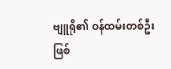ဗျူရို၏ ဝန်ထမ်းတစ်ဦး ဖြစ်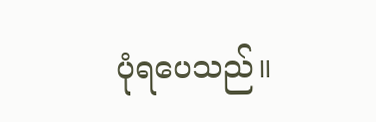ပုံရပေသည်။